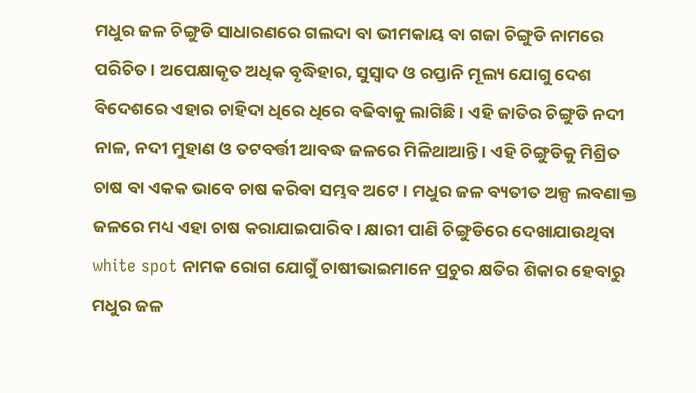ମଧୁର ଜଳ ଚିଙ୍ଗୁଡି ସାଧାରଣରେ ଗଲଦା ବା ଭୀମକାୟ ବା ଗଜା ଚିଙ୍ଗୁଡି ନାମରେ ପରିଚିତ । ଅପେକ୍ଷାକୃତ ଅଧିକ ବୃଦ୍ଧିହାର, ସୁସ୍ୱାଦ ଓ ରପ୍ତାନି ମୂଲ୍ୟ ଯୋଗୁ ଦେଶ ବିଦେଶରେ ଏହାର ଚାହିଦା ଧିରେ ଧିରେ ବଢିବାକୁ ଲାଗିଛି । ଏହି ଜାତିର ଚିଙ୍ଗୁଡି ନଦୀ ନାଳ, ନଦୀ ମୁହାଣ ଓ ତଟବର୍ତ୍ତୀ ଆବଦ୍ଧ ଜଳରେ ମିଳିଥାଆନ୍ତି । ଏହି ଚିଙ୍ଗୁଡିକୁ ମିଶ୍ରିତ ଚାଷ ବା ଏକକ ଭାବେ ଚାଷ କରିବା ସମ୍ଭବ ଅଟେ । ମଧୁର ଜଳ ବ୍ୟତୀତ ଅଳ୍ପ ଲବଣାକ୍ତ ଜଳରେ ମଧ୍ୟ ଏହା ଚାଷ କରାଯାଇପାରିବ । କ୍ଷାରୀ ପାଣି ଚିଙ୍ଗୁଡିରେ ଦେଖାଯାଉଥିବା white spot ନାମକ ରୋଗ ଯୋଗୁଁ ଚାଷୀଭାଇମାନେ ପ୍ରଚୁର କ୍ଷତିର ଶିକାର ହେବାରୁ ମଧୁର ଜଳ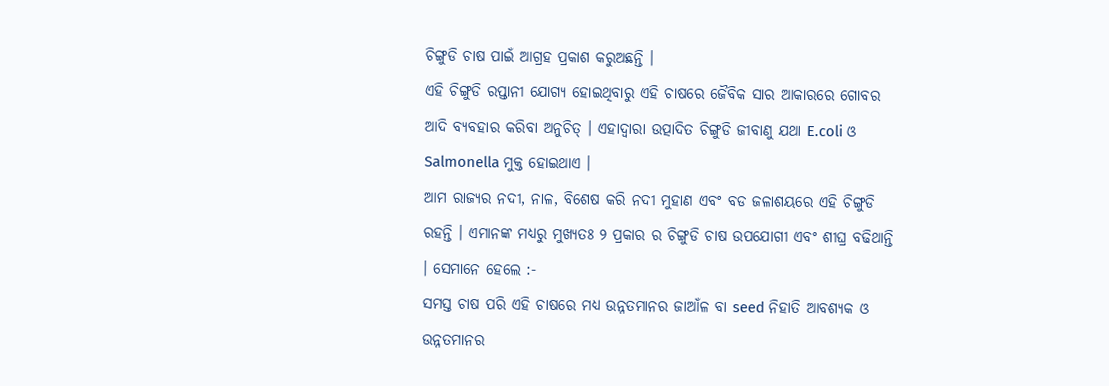ଚିଙ୍ଗୁଡି ଚାଷ ପାଇଁ ଆଗ୍ରହ ପ୍ରକାଶ କରୁଅଛନ୍ତି ।
ଏହି ଚିଙ୍ଗୁଡି ରପ୍ତାନୀ ଯୋଗ୍ୟ ହୋଇଥିବାରୁ ଏହି ଚାଷରେ ଜୈବିକ ସାର ଆକାରରେ ଗୋବର ଆଦି ବ୍ୟବହାର କରିବା ଅନୁଚିତ୍ । ଏହାଦ୍ୱାରା ଉତ୍ପାଦିତ ଚିଙ୍ଗୁଡି ଜୀବାଣୁ ଯଥା E.coli ଓ Salmonella ମୁକ୍ତ ହୋଇଥାଏ ।
ଆମ ରାଜ୍ୟର ନଦୀ, ନାଳ, ବିଶେଷ କରି ନଦୀ ମୁହାଣ ଏବଂ ବଡ ଜଳାଶୟରେ ଏହି ଚିଙ୍ଗୁଡି ରହନ୍ତି । ଏମାନଙ୍କ ମଧ୍ୟରୁ ମୁଖ୍ୟତଃ ୨ ପ୍ରକାର ର ଚିଙ୍ଗୁଡି ଚାଷ ଉପଯୋଗୀ ଏବଂ ଶୀଘ୍ର ବଢିଥାନ୍ତି । ସେମାନେ ହେଲେ :-
ସମସ୍ତ ଚାଷ ପରି ଏହି ଚାଷରେ ମଧ୍ୟ ଉନ୍ନତମାନର ଜାଆଁଳ ବା seed ନିହାତି ଆବଶ୍ୟକ ଓ ଉନ୍ନତମାନର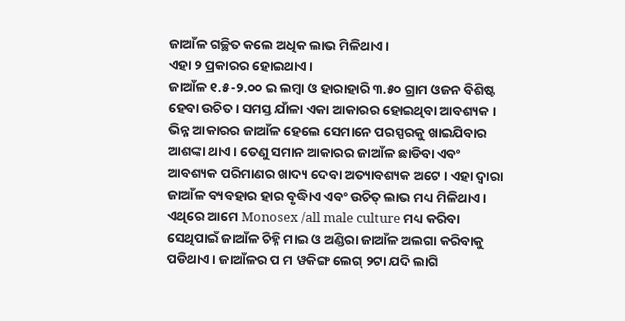ଜାଆଁଳ ଗଚ୍ଛିତ କଲେ ଅଧିକ ଲାଭ ମିଳିଥାଏ ।
ଏହା ୨ ପ୍ରକାରର ହୋଇଥାଏ ।
ଜାଆଁଳ ୧.୫-୨.୦୦ ଇ ଲମ୍ବା ଓ ହାରାହାରି ୩.୫୦ ଗ୍ରାମ ଓଜନ ବିଶିଷ୍ଟ ହେବା ଉଚିତ । ସମସ୍ତ ଯାଁଳା ଏକା ଆକାରର ହୋଇଥିବା ଆବଶ୍ୟକ । ଭିନ୍ନ ଆକାରର ଜାଆଁଳ ହେଲେ ସେମାନେ ପରସ୍ପରକୁ ଖାଇଯିବାର ଆଶଙ୍କା ଥାଏ । ତେଣୁ ସମାନ ଆକାରର ଜାଆଁଳ ଛାଡିବା ଏବଂ ଆବଶ୍ୟକ ପରିମାଣର ଖାଦ୍ୟ ଦେବା ଅତ୍ୟାବଶ୍ୟକ ଅଟେ । ଏହା ଦ୍ୱାରା ଜାଆଁଳ ବ୍ୟବହାର ହାର ବୃଦ୍ଧିାଏ ଏବଂ ଉଚିତ୍ ଲାଭ ମଧ୍ୟ ମିଳିଥାଏ । ଏଥିରେ ଆମେ Monosex /all male culture ମଧ୍ୟ କରିବା ସେଥିପାଇଁ ଜାଆଁଳ ଚିହ୍ନି ମାଇ ଓ ଅଣ୍ଡିରା ଜାଆଁଳ ଅଲଗା କରିବାକୁ ପଡିଥାଏ । ଜାଆଁଳର ପ ମ ୱକିଙ୍ଗ ଲେଗ୍ ୨ଟା ଯଦି ଲାଗି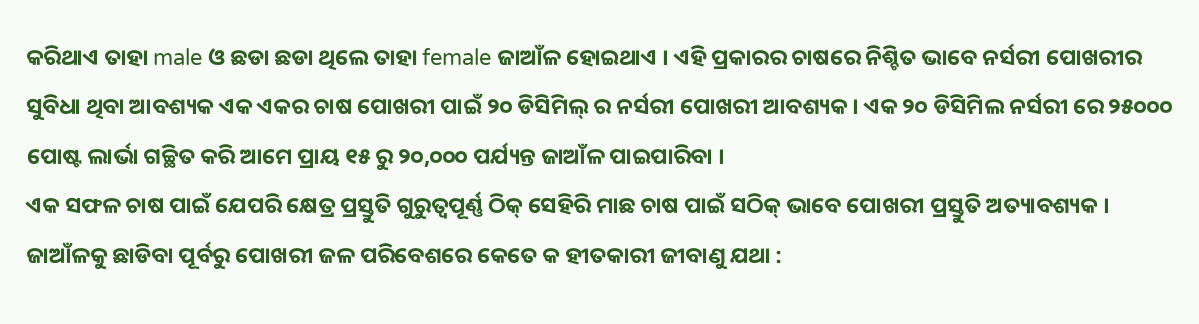କରିଥାଏ ତାହା male ଓ ଛଡା ଛଡା ଥିଲେ ତାହା female ଜାଆଁଳ ହୋଇଥାଏ । ଏହି ପ୍ରକାରର ଚାଷରେ ନିଶ୍ଚିତ ଭାବେ ନର୍ସରୀ ପୋଖରୀର ସୁବିଧା ଥିବା ଆବଶ୍ୟକ ଏକ ଏକର ଚାଷ ପୋଖରୀ ପାଇଁ ୨୦ ଡିସିମିଲ୍ ର ନର୍ସରୀ ପୋଖରୀ ଆବଶ୍ୟକ । ଏକ ୨୦ ଡିସିମିଲ ନର୍ସରୀ ରେ ୨୫୦୦୦ ପୋଷ୍ଟ ଲାର୍ଭା ଗଚ୍ଛିତ କରି ଆମେ ପ୍ରାୟ ୧୫ ରୁ ୨୦,୦୦୦ ପର୍ଯ୍ୟନ୍ତ ଜାଆଁଳ ପାଇପାରିବା ।
ଏକ ସଫଳ ଚାଷ ପାଇଁ ଯେପରି କ୍ଷେତ୍ର ପ୍ରସ୍ତୁତି ଗୁରୁତ୍ଵପୂର୍ଣ୍ଣ ଠିକ୍ ସେହିରି ମାଛ ଚାଷ ପାଇଁ ସଠିକ୍ ଭାବେ ପୋଖରୀ ପ୍ରସ୍ତୁତି ଅତ୍ୟାବଶ୍ୟକ ।
ଜାଆଁଳକୁ ଛାଡିବା ପୂର୍ବରୁ ପୋଖରୀ ଜଳ ପରିବେଶରେ କେତେ କ ହୀତକାରୀ ଜୀବାଣୁ ଯଥା :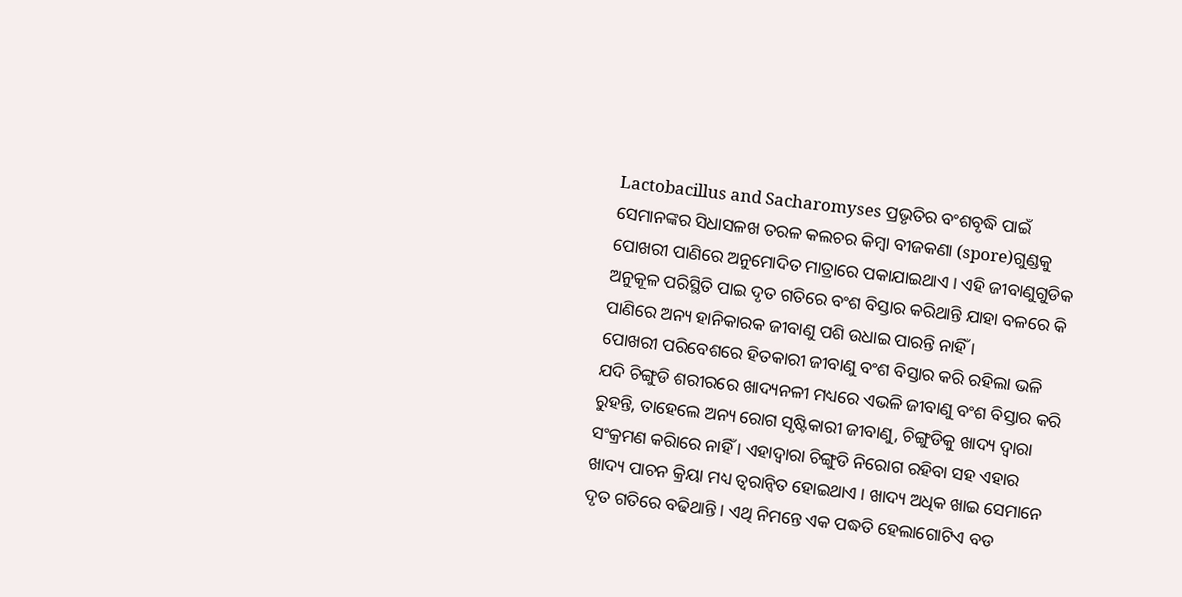Lactobacillus and Sacharomyses ପ୍ରଭୃତିର ବଂଶବୃଦ୍ଧି ପାଇଁ ସେମାନଙ୍କର ସିଧାସଳଖ ତରଳ କଲଚର କିମ୍ବା ବୀଜକଣା (spore)ଗୁଣ୍ଡକୁ ପୋଖରୀ ପାଣିରେ ଅନୁମୋଦିତ ମାତ୍ରାରେ ପକାଯାଇଥାଏ । ଏହି ଜୀବାଣୁଗୁଡିକ ଅନୁକୂଳ ପରିସ୍ଥିତି ପାଇ ଦୃତ ଗତିରେ ବଂଶ ବିସ୍ତାର କରିଥାନ୍ତି ଯାହା ବଳରେ କି ପାଣିରେ ଅନ୍ୟ ହାନିକାରକ ଜୀବାଣୁ ପଶି ଉଧାଇ ପାରନ୍ତି ନାହିଁ ।
ପୋଖରୀ ପରିବେଶରେ ହିତକାରୀ ଜୀବାଣୁ ବଂଶ ବିସ୍ତାର କରି ରହିଲା ଭଳି ଯଦି ଚିଙ୍ଗୁଡି ଶରୀରରେ ଖାଦ୍ୟନଳୀ ମଧ୍ୟରେ ଏଭଳି ଜୀବାଣୁ ବଂଶ ବିସ୍ତାର କରି ରୁହନ୍ତି, ତାହେଲେ ଅନ୍ୟ ରୋଗ ସୃଷ୍ଟିକାରୀ ଜୀବାଣୁ, ଚିଙ୍ଗୁଡିକୁ ଖାଦ୍ୟ ଦ୍ୱାରା ସଂକ୍ରମଣ କରିାରେ ନାହିଁ । ଏହାଦ୍ୱାରା ଚିଙ୍ଗୁଡି ନିରୋଗ ରହିବା ସହ ଏହାର ଖାଦ୍ୟ ପାଚନ କ୍ରିୟା ମଧ୍ୟ ତ୍ୱରାନ୍ୱିତ ହୋଇଥାଏ । ଖାଦ୍ୟ ଅଧିକ ଖାଇ ସେମାନେ ଦୃତ ଗତିରେ ବଢିଥାନ୍ତି । ଏଥି ନିମନ୍ତେ ଏକ ପଦ୍ଧତି ହେଲାଗୋଟିଏ ବଡ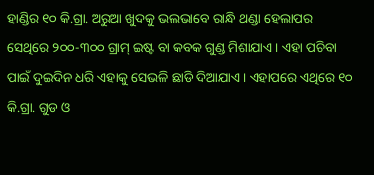ହାଣ୍ଡିର ୧୦ କି.ଗ୍ରା. ଅରୁଆ ଖୁଦକୁ ଭଲଭାବେ ରାନ୍ଧି ଥଣ୍ଡା ହେଲାପର ସେଥିରେ ୨୦୦-୩୦୦ ଗ୍ରାମ୍ ଇଷ୍ଟ ବା କବକ ଗୁଣ୍ଡ ମିଶାଯାଏ । ଏହା ପଚିବା ପାଇଁ ଦୁଇଦିନ ଧରି ଏହାକୁ ସେଭଳି ଛାଡି ଦିଆଯାଏ । ଏହାପରେ ଏଥିରେ ୧୦ କି.ଗ୍ରା. ଗୁଡ ଓ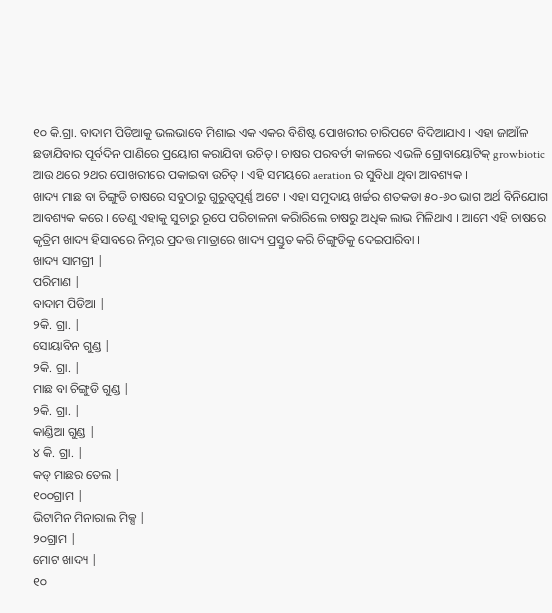୧୦ କି.ଗ୍ରା. ବାଦାମ ପିଡିଆକୁ ଭଲଭାବେ ମିଶାଇ ଏକ ଏକର ବିଶିଷ୍ଟ ପୋଖରୀର ଚାରିପଟେ ବିଦିଆଯାଏ । ଏହା ଜାଆଁଳ ଛଡାଯିବାର ପୂର୍ବଦିନ ପାଣିରେ ପ୍ରୟୋଗ କରାଯିବା ଉଚିତ୍ । ଚାଷର ପରବର୍ତୀ କାଳରେ ଏଭଳି ଗ୍ରୋବାୟୋଟିକ୍ growbiotic ଆଉ ଥରେ ୨ଥର ପୋଖରୀରେ ପକାଇବା ଉଚିତ୍ । ଏହି ସମୟରେ aeration ର ସୁବିଧା ଥିବା ଆବଶ୍ୟକ ।
ଖାଦ୍ୟ ମାଛ ବା ଚିଙ୍ଗୁଡି ଚାଷରେ ସବୁଠାରୁ ଗୁରୁତ୍ଵପୂର୍ଣ୍ଣ ଅଟେ । ଏହା ସମୁଦାୟ ଖର୍ଚ୍ଚର ଶତକଡା ୫୦-୬୦ ଭାଗ ଅର୍ଥ ବିନିଯୋଗ ଆବଶ୍ୟକ କରେ । ତେଣୁ ଏହାକୁ ସୁଚାରୁ ରୂପେ ପରିଚାଳନା କରିାରିଲେ ଚାଷରୁ ଅଧିକ ଲାଭ ମିଳିଥାଏ । ଆମେ ଏହି ଚାଷରେ କୃତ୍ରିମ ଖାଦ୍ୟ ହିସାବରେ ନିମ୍ନର ପ୍ରଦତ୍ତ ମାତ୍ରାରେ ଖାଦ୍ୟ ପ୍ରସ୍ତୁତ କରି ଚିଙ୍ଗୁଡିକୁ ଦେଇପାରିବା ।
ଖାଦ୍ୟ ସାମଗ୍ରୀ |
ପରିମାଣ |
ବାଦାମ ପିଡିଆ |
୨କି. ଗ୍ରା. |
ସୋୟାବିନ ଗୁଣ୍ଡ |
୨କି. ଗ୍ରା. |
ମାଛ ବା ଚିଙ୍ଗୁଡି ଗୁଣ୍ଡ |
୨କି. ଗ୍ରା. |
କାଣ୍ଡିଆ ଗୁଣ୍ଡ |
୪ କି. ଗ୍ରା. |
କଡ୍ ମାଛର ତେଲ |
୧୦୦ଗ୍ରାମ |
ଭିଟାମିନ ମିନାରାଲ ମିକ୍ସ |
୨୦ଗ୍ରାମ |
ମୋଟ ଖାଦ୍ୟ |
୧୦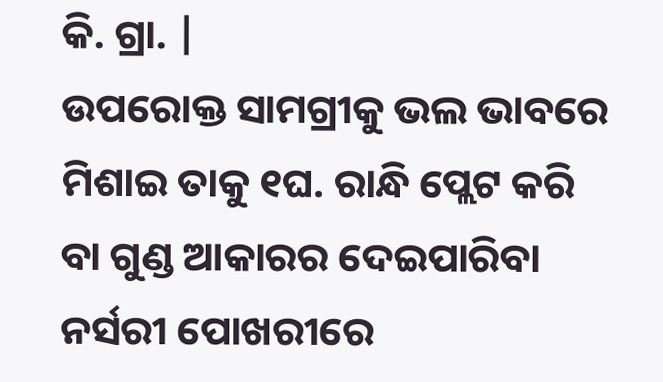କି. ଗ୍ରା. |
ଉପରୋକ୍ତ ସାମଗ୍ରୀକୁ ଭଲ ଭାବରେ ମିଶାଇ ତାକୁ ୧ଘ. ରାନ୍ଧି ପ୍ଲେଟ କରି ବା ଗୁଣ୍ଡ ଆକାରର ଦେଇପାରିବା ନର୍ସରୀ ପୋଖରୀରେ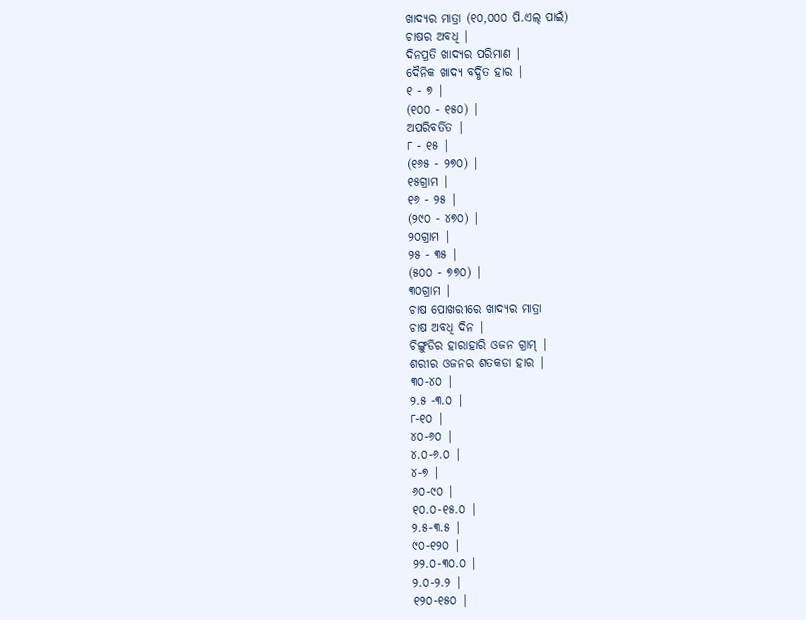ଖାଦ୍ୟର ମାତ୍ରା (୧୦,୦୦୦ ପି.ଏଲ୍ ପାଇଁ)
ଚାଷର ଅବଧି |
ଦିନପ୍ରତି ଖାଦ୍ୟର ପରିମାଣ |
ଦୈନିକ ଖାଦ୍ୟ ବର୍ଦ୍ଧିତ ହାର |
୧ - ୭ |
(୧୦୦ - ୧୫୦) |
ଅପରିବର୍ତିତ |
୮ - ୧୫ |
(୧୬୫ - ୨୭୦) |
୧୫ଗ୍ରାମ |
୧୬ - ୨୫ |
(୨୯୦ - ୪୭୦) |
୨୦ଗ୍ରାମ |
୨୫ - ୩୫ |
(୫୦୦ - ୭୭୦) |
୩୦ଗ୍ରାମ |
ଚାଷ ପୋଖରୀରେ ଖାଦ୍ୟର ମାତ୍ରା
ଚାଷ ଅବଧି ଦିନ |
ଚିଙ୍ଗୁଡିର ହାରାହାରି ଓଜନ ଗ୍ରାମ୍ |
ଶରୀର ଓଜନର ଶତକଡା ହାର |
୩୦-୪୦ |
୨.୫ -୩.୦ |
୮-୧୦ |
୪୦-୬୦ |
୪.୦-୬.୦ |
୪-୭ |
୬୦-୯୦ |
୧୦.୦-୧୫.୦ |
୨.୫-୩.୫ |
୯୦-୧୨୦ |
୨୨.୦-୩୦.୦ |
୨.୦-୨.୨ |
୧୨୦-୧୫୦ |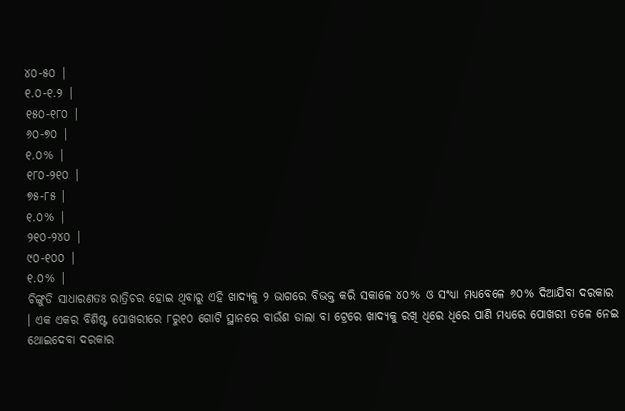୪୦-୫୦ |
୧.୦-୧.୨ |
୧୫୦-୧୮୦ |
୬୦-୭୦ |
୧.୦% |
୧୮୦-୨୧୦ |
୭୫-୮୫ |
୧.୦% |
୨୧୦-୨୪୦ |
୯୦-୧୦୦ |
୧.୦% |
ଚିଙ୍ଗୁଡି ସାଧାରଣତଃ ରାତ୍ରିଚର ହୋଇ ଥିବାରୁ ଏହି ଖାଦ୍ୟକୁ ୨ ଭାଗରେ ବିଭକ୍ତ କରି ସକାଳେ ୪୦% ଓ ସଂଧ୍ୟା ମଧ୍ୟବେଳେ ୬୦% ଦିଆଯିବା ଦରକାର । ଏକ ଏକର ବିଶିଷ୍ଟ ପୋଖରୀରେ ୮ରୁ୧୦ ଗୋଟି ସ୍ଥାନରେ ବାଉଁଶ ଡାଲା ବା ଟ୍ରେରେ ଖାଦ୍ୟକୁ ରଖି ଧିରେ ଧିରେ ପାଣି ମଧ୍ୟରେ ପୋଖରୀ ତଳେ ନେଇ ଥୋଇଦେବା ଦରକାର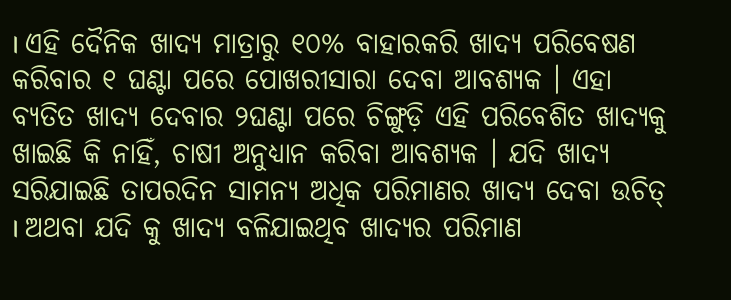। ଏହି ଦୈନିକ ଖାଦ୍ୟ ମାତ୍ରାରୁ ୧୦% ବାହାରକରି ଖାଦ୍ୟ ପରିବେଷଣ କରିବାର ୧ ଘଣ୍ଟା ପରେ ପୋଖରୀସାରା ଦେବା ଆବଶ୍ୟକ । ଏହା ବ୍ୟତିତ ଖାଦ୍ୟ ଦେବାର ୨ଘଣ୍ଟା ପରେ ଚିଙ୍ଗୁଡ଼ି ଏହି ପରିବେଶିତ ଖାଦ୍ୟକୁ ଖାଇଛି କି ନାହିଁ, ଚାଷୀ ଅନୁଧ୍ୟାନ କରିବା ଆବଶ୍ୟକ । ଯଦି ଖାଦ୍ୟ ସରିଯାଇଛି ତାପରଦିନ ସାମନ୍ୟ ଅଧିକ ପରିମାଣର ଖାଦ୍ୟ ଦେବା ଉଚିତ୍ । ଅଥବା ଯଦି କୁ ଖାଦ୍ୟ ବଳିଯାଇଥିବ ଖାଦ୍ୟର ପରିମାଣ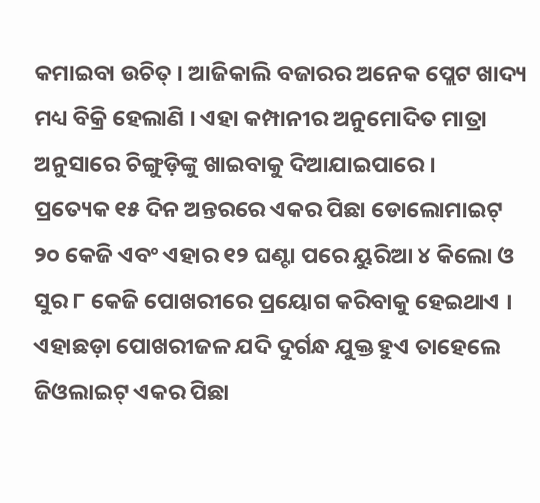କମାଇବା ଉଚିତ୍ । ଆଜିକାଲି ବଜାରର ଅନେକ ପ୍ଲେଟ ଖାଦ୍ୟ ମଧ୍ୟ ବିକ୍ରି ହେଲାଣି । ଏହା କମ୍ପାନୀର ଅନୁମୋଦିତ ମାତ୍ରା ଅନୁସାରେ ଚିଙ୍ଗୁଡ଼ିଙ୍କୁ ଖାଇବାକୁ ଦିଆଯାଇପାରେ ।
ପ୍ରତ୍ୟେକ ୧୫ ଦିନ ଅନ୍ତରରେ ଏକର ପିଛା ଡୋଲୋମାଇଟ୍ ୨୦ କେଜି ଏବଂ ଏହାର ୧୨ ଘଣ୍ଟା ପରେ ୟୁରିଆ ୪ କିଲୋ ଓ ସୁର ୮ କେଜି ପୋଖରୀରେ ପ୍ରୟୋଗ କରିବାକୁ ହେଇଥାଏ । ଏହାଛଡ଼ା ପୋଖରୀଜଳ ଯଦି ଦୁର୍ଗନ୍ଧ ଯୁକ୍ତ ହୁଏ ତାହେଲେ ଜିଓଲାଇଟ୍ ଏକର ପିଛା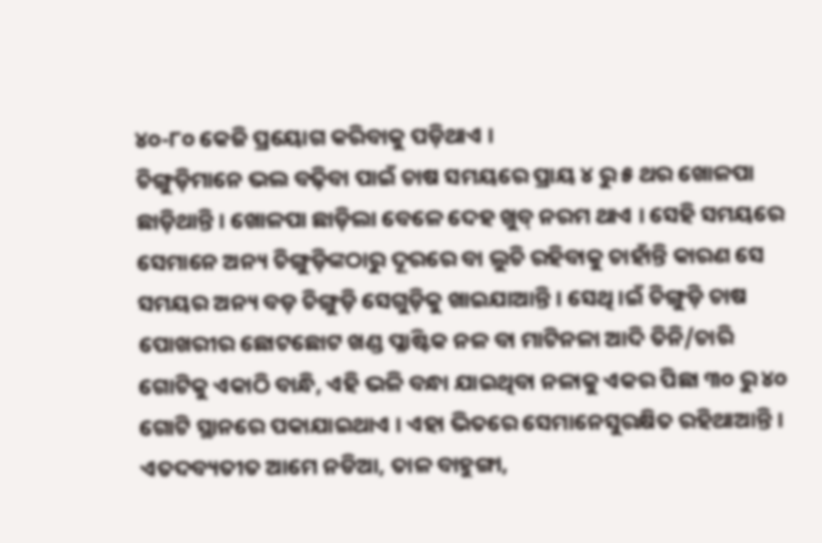୪୦-୮୦ କେଜି ପ୍ରୟୋଗ କରିବାକୁ ପଡ଼ିଥାଏ ।
ଚିଙ୍ଗୁଡ଼ିମାନେ ଭଲ ବଢ଼ିବା ପାଇଁ ଚାଷ ସମୟରେ ପ୍ରାୟ ୪ ରୁ ୫ ଥର ଖୋଳପା ଛାଡ଼ିଥାନ୍ତି । ଖୋଳପା ଛାଡ଼ିଲା ବେଳେ ଦେହ ଖୁବ୍ ନରମ ଥାଏ । ସେହି ସମୟରେ ସେମାନେ ଅନ୍ୟ ଚିଙ୍ଗୁଡ଼ିଙ୍କଠାରୁ ଦୂରରେ ବା ଲୁଚି ରହିବାକୁ ଚାହାଁନ୍ତି କାରଣ ସେ ସମୟର ଅନ୍ୟ ବଡ଼ ଚିଙ୍ଗୁଡ଼ି ସେଗୁଡ଼ିକୁ ଖାଇଯାଆନ୍ତି । ସେଥି ।ଇଁ ଚିଙ୍ଗୁଡ଼ି ଚାଷ ପୋଖରୀର ଛୋଟଛୋଟ ଖଣ୍ଡ ପ୍ଳାଷ୍ଟିକ ନଳ ବା ମାଟିନଳା ଆଦି ତିନି/ଚାରି ଗୋଟିକୁ ଏକାଠି ବାନ୍ଧି, ଏହି ଭଳି ବନ୍ଧା ଯାଇଥିବା ନଳାକୁ ଏକର ପିଛା ୩୦ ରୁ ୪୦ ଗୋଟି ସ୍ଥାନରେ ପକାଯାଇଥାଏ । ଏହା ଭିତରେ ସେମାନେସୁରକ୍ଷିତ ରହିଥାଆନ୍ତି । ଏତଦବ୍ୟତୀତ ଆମେ ନଡିଆ, ତାଳ ବାହୁଙ୍ଗା,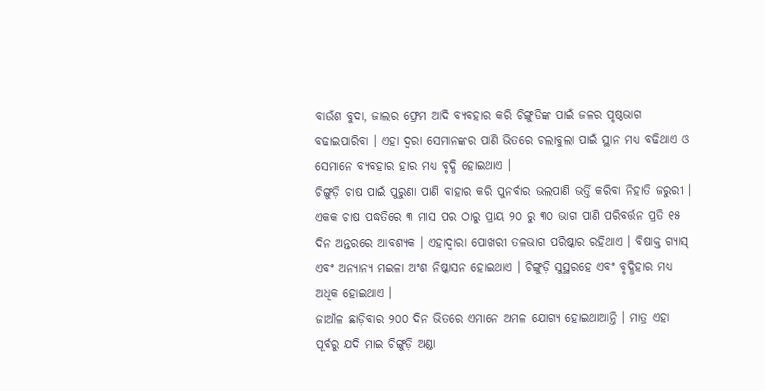ବାଉଁଶ ବୁଦା, ଜାଲର ଫ୍ରେମ ଆଦି ବ୍ୟବହାର କରି ଚିଙ୍ଗୁଡିଙ୍କ ପାଇଁ ଜଳର ପୃଷ୍ଠଭାଗ ବଢାଇପାରିବା । ଏହା ଦ୍ୱରା ସେମାନଙ୍କର ପାଣି ଭିତରେ ଚଲାବୁଲା ପାଇଁ ସ୍ଥାନ ମଧ୍ୟ ବଢିଥାଏ ଓ ସେମାନେ ବ୍ୟବହାର ହାର ମଧ୍ୟ ବୃଦ୍ଧି ହୋଇଥାଏ ।
ଚିଙ୍ଗୁଡ଼ି ଚାଷ ପାଇଁ ପୁରୁଣା ପାଣି ବାହାର କରି ପୁନର୍ବାର ଭଲପାଣି ଭର୍ତ୍ତି କରିବା ନିହାତି ଜରୁରୀ । ଏକକ ଚାଷ ପଦ୍ଧତିରେ ୩ ମାସ ପର ଠାରୁ ପ୍ରାୟ ୨୦ ରୁ ୩୦ ଭାଗ ପାଣି ପରିବର୍ତ୍ତନ ପ୍ରତି ୧୫ ଦିନ ଅନ୍ତରରେ ଆବଶ୍ୟକ । ଏହାଦ୍ୱାରା ପୋଖରୀ ତଳଭାଗ ପରିଷ୍କାର ରହିଥାଏ । ବିଷାକ୍ତ ଗ୍ୟାସ୍ ଏବଂ ଅନ୍ୟାନ୍ୟ ମଇଳା ଅଂଶ ନିଷ୍କାସନ ହୋଇଥାଏ । ଚିଙ୍ଗୁଡ଼ି ସୁସ୍ଥରହେ ଏବଂ ବୃଦ୍ଧିହାର ମଧ୍ୟ ଅଧିକ ହୋଇଥାଏ ।
ଜାଆଁଳ ଛାଡ଼ିବାର ୨୦୦ ଦିନ ଭିତରେ ଏମାନେ ଅମଳ ଯୋଗ୍ୟ ହୋଇଥାଆନ୍ତି । ମାତ୍ର ଏହା ପୂର୍ବରୁ ଯଦି ମାଇ ଚିଙ୍ଗୁଡ଼ି ଅଣ୍ଡା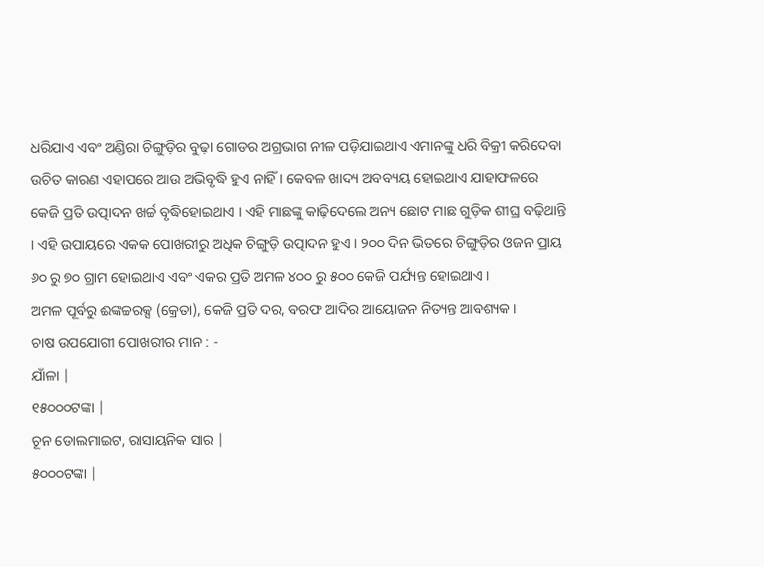ଧରିଯାଏ ଏବଂ ଅଣ୍ଡିରା ଚିଙ୍ଗୁଡ଼ିର ବୁଢ଼ା ଗୋଡର ଅଗ୍ରଭାଗ ନୀଳ ପଡ଼ିଯାଇଥାଏ ଏମାନଙ୍କୁ ଧରି ବିକ୍ରୀ କରିଦେବା ଉଚିତ କାରଣ ଏହାପରେ ଆଉ ଅଭିବୃଦ୍ଧି ହୁଏ ନାହିଁ । କେବଳ ଖାଦ୍ୟ ଅବବ୍ୟୟ ହୋଇଥାଏ ଯାହାଫଳରେ କେଜି ପ୍ରତି ଉତ୍ପାଦନ ଖର୍ଚ୍ଚ ବୃଦ୍ଧିହୋଇଥାଏ । ଏହି ମାଛଙ୍କୁ କାଢ଼ିଦେଲେ ଅନ୍ୟ ଛୋଟ ମାଛ ଗୁଡ଼ିକ ଶୀଘ୍ର ବଢ଼ିଥାନ୍ତି । ଏହି ଉପାୟରେ ଏକକ ପୋଖରୀରୁ ଅଧିକ ଚିଙ୍ଗୁଡ଼ି ଉତ୍ପାଦନ ହୁଏ । ୨୦୦ ଦିନ ଭିତରେ ଚିଙ୍ଗୁଡ଼ିର ଓଜନ ପ୍ରାୟ ୬୦ ରୁ ୭୦ ଗ୍ରାମ ହୋଇଥାଏ ଏବଂ ଏକର ପ୍ରତି ଅମଳ ୪୦୦ ରୁ ୫୦୦ କେଜି ପର୍ଯ୍ୟନ୍ତ ହୋଇଥାଏ ।
ଅମଳ ପୂର୍ବରୁ ଈଙ୍କଚ୍ଚରକ୍ସ (କ୍ରେତା), କେଜି ପ୍ରତି ଦର, ବରଫ ଆଦିର ଆୟୋଜନ ନିତ୍ୟନ୍ତ ଆବଶ୍ୟକ ।
ଚାଷ ଉପଯୋଗୀ ପୋଖରୀର ମାନ : -
ଯାଁଳା |
୧୫୦୦୦ଟଙ୍କା |
ଚୂନ ଡୋଲମାଇଟ, ରାସାୟନିକ ସାର |
୫୦୦୦ଟଙ୍କା |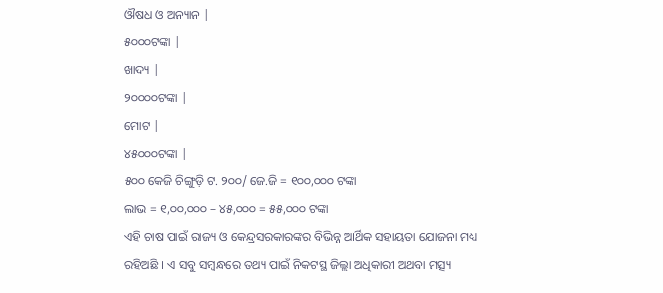ଔଷଧ ଓ ଅନ୍ୟାନ |
୫୦୦୦ଟଙ୍କା |
ଖାଦ୍ୟ |
୨୦୦୦୦ଟଙ୍କା |
ମୋଟ |
୪୫୦୦୦ଟଙ୍କା |
୫୦୦ କେଜି ଚିଙ୍ଗୁଡ଼ି ଟ. ୨୦୦/ ଜେ.ଜି = ୧୦୦,୦୦୦ ଟଙ୍କା
ଲାଭ = ୧,୦୦,୦୦୦ – ୪୫,୦୦୦ = ୫୫,୦୦୦ ଟଙ୍କା
ଏହି ଚାଷ ପାଇଁ ରାଜ୍ୟ ଓ କେନ୍ଦ୍ରସରକାରଙ୍କର ବିଭିନ୍ନ ଆର୍ଥିକ ସହାୟତା ଯୋଜନା ମଧ୍ୟ ରହିଅଛି । ଏ ସବୁ ସମ୍ବନ୍ଧରେ ତଥ୍ୟ ପାଇଁ ନିକଟସ୍ଥ ଜିଲ୍ଲା ଅଧିକାରୀ ଅଥବା ମତ୍ସ୍ୟ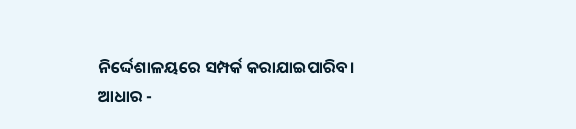ନିର୍ଦ୍ଦେଶାଳୟରେ ସମ୍ପର୍କ କରାଯାଇପାରିବ।
ଆଧାର -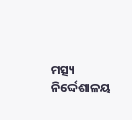ମତ୍ସ୍ୟ ନିର୍ଦ୍ଦେଶାଳୟ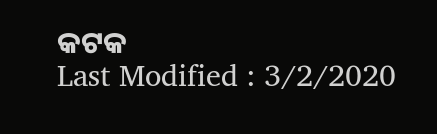କଟକ
Last Modified : 3/2/2020